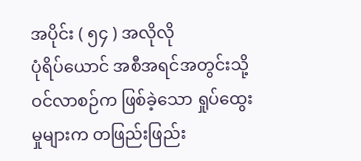အပိုင်း ( ၅၄ ) အလိုလို
ပုံရိပ်ယောင် အစီအရင်အတွင်းသို့ ဝင်လာစဉ်က ဖြစ်ခဲ့သော ရှုပ်ထွေးမှုများက တဖြည်းဖြည်း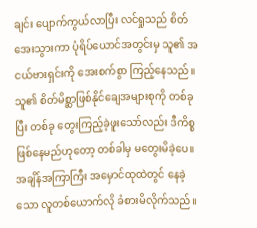ချင်း ပျောက်ကွယ်လာပြီး လင်ရှုသည် စိတ်အေးသွားကာ ပုံရိပ်ယောင်အတွင်းမှ သူ၏ အငယ်ဗားရှင်းကို အေးစက်စွာ ကြည့်နေသည်။
သူ၏ စိတ်မိစ္ဆာဖြစ်နိုင်ချေအများစုကို တစ်ခုပြီး တစ်ခု တွေးကြည့်ခဲ့ဖူးသော်လည်း ဒီကိစ္စဖြစ်နေမည်ဟုတော့ တစ်ခါမှ မတွေးမိခဲ့ပေ။
အချိန်အကြာကြီး အမှောင်ထုထဲတွင် နေခဲ့သော လူတစ်ယောက်လို ခံစားမိလိုက်သည်။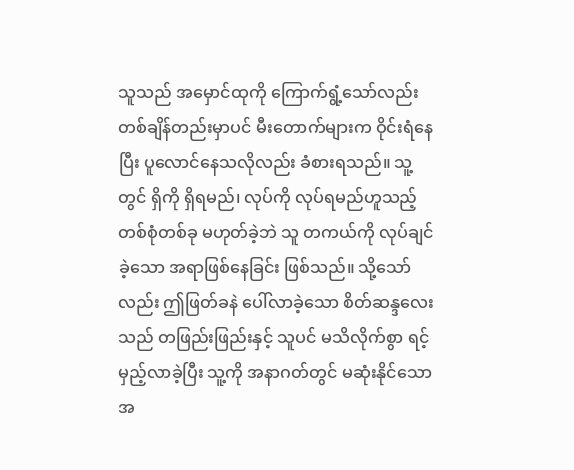သူသည် အမှောင်ထုကို ကြောက်ရွံ့သော်လည်း တစ်ချိန်တည်းမှာပင် မီးတောက်များက ဝိုင်းရံနေပြီး ပူလောင်နေသလိုလည်း ခံစားရသည်။ သူ့တွင် ရှိကို ရှိရမည်၊ လုပ်ကို လုပ်ရမည်ဟူသည့် တစ်စုံတစ်ခု မဟုတ်ခဲ့ဘဲ သူ တကယ်ကို လုပ်ချင်ခဲ့သော အရာဖြစ်နေခြင်း ဖြစ်သည်။ သို့သော်လည်း ဤဖြတ်ခနဲ ပေါ်လာခဲ့သော စိတ်ဆန္ဒလေးသည် တဖြည်းဖြည်းနှင့် သူပင် မသိလိုက်စွာ ရင့်မှည့်လာခဲ့ပြီး သူ့ကို အနာဂတ်တွင် မဆုံးနိုင်သော အ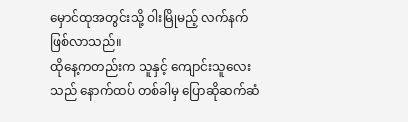မှောင်ထုအတွင်းသို့ ဝါးမြိုမည့် လက်နက်ဖြစ်လာသည်။
ထိုနေ့ကတည်းက သူနှင့် ကျောင်းသူလေးသည် နောက်ထပ် တစ်ခါမှ ပြောဆိုဆက်ဆံ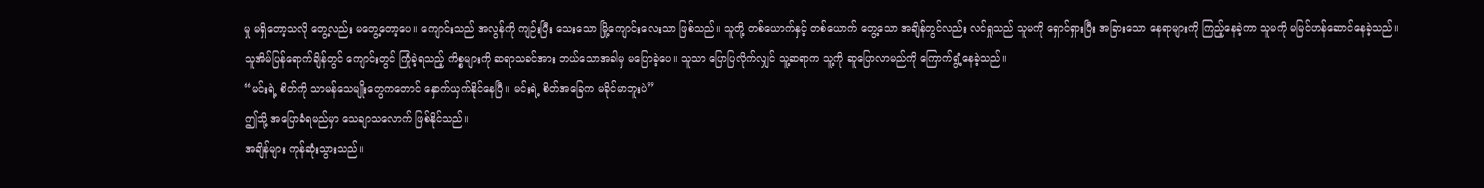မှု မရှိတော့သလို တွေ့လည်း မတွေ့တော့ပေ။ ကျောင်းသည် အလွန်ကို ကျဉ်းပြီး သေးသော မြို့ကျောင်းလေးသာ ဖြစ်သည်။ သူတို့ တစ်ယောက်နှင့် တစ်ယောက် တွေ့သော အချိန်တွင်လည်း လင်ရှုသည် သူမကို ရှောင်ရှားပြီး အခြားသော နေရာများကို ကြည့်နေခဲ့ကာ သူမကို မမြင်ဟန်ဆောင်နေခဲ့သည်။
သူအိမ်ပြန်ရောက်ချိန်တွင် ကျောင်းတွင် ကြုံခဲ့ရသည့် ကိစ္စများကို ဆရာသခင်အား ဘယ်သောအခါမှ မပြောခဲ့ပေ။ သူသာ ပြောပြလိုက်လျှင် သူ့ဆရာက သူ့ကို ဆူပြောလာမည်ကို ကြောက်ရွံ့နေခဲ့သည်။
“မင်းရဲ့ စိတ်ကို သာမန်သေမျိုးတွေကတောင် နှောက်ယှက်နိုင်နေပြီ။ မင်းရဲ့ စိတ်အခြေက မခိုင်မာဘူးပဲ”
ဤသို့ အပြောခံရမည်မှာ သေချာသလောက် ဖြစ်နိုင်သည်။
အချိန်များ ကုန်ဆုံးသွားသည်။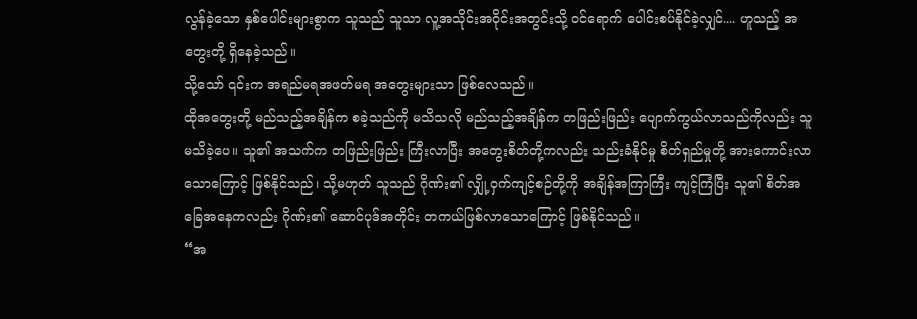လွန်ခဲ့သော နှစ်ပေါင်းများစွာက သူသည် သူသာ လူ့အသိုင်းအဝိုင်းအတွင်းသို့ ဝင်ရောက် ပေါင်းစပ်နိုင်ခဲ့လျှင်.... ဟူသည့် အတွေးတို့ ရှိနေခဲ့သည်။
သို့သော် ၎င်းက အရည်မရအဖတ်မရ အတွေးများသာ ဖြစ်လေသည်။
ထိုအတွေးတို့ မည်သည့်အချိန်က စခဲ့သည်ကို မသိသလို မည်သည့်အချိန်က တဖြည်းဖြည်း ပျောက်ကွယ်လာသည်ကိုလည်း သူမသိခဲ့ပေ။ သူ၏ အသက်က တဖြည်းဖြည်း ကြီးလာပြီး အတွေးစိတ်တို့ကလည်း သည်းခံနိုင်မှု စိတ်ရှည်မှုတို့ အားကောင်းလာသောကြောင့် ဖြစ်နိုင်သည်၊ သို့မဟုတ် သူသည် ဂိုဏ်း၏ လျှို့ဝှက်ကျင့်စဉ်တို့ကို အချိန်အကြာကြီး ကျင့်ကြံပြီး သူ၏ စိတ်အခြေအနေကလည်း ဂိုဏ်း၏ ဆောင်ပုဒ်အတိုင်း တကယ်ဖြစ်လာသောကြောင့် ဖြစ်နိုင်သည်။
“အ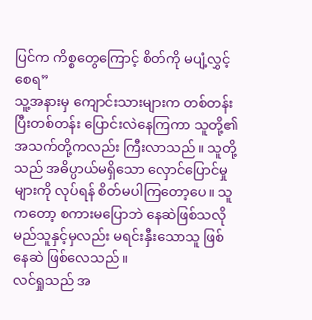ပြင်က ကိစ္စတွေကြောင့် စိတ်ကို မပျံ့လွှင့်စေရ”
သူ့အနားမှ ကျောင်းသားများက တစ်တန်းပြီးတစ်တန်း ပြောင်းလဲနေကြကာ သူတို့၏ အသက်တို့ကလည်း ကြီးလာသည်။ သူတို့သည် အဓိပ္ပာယ်မရှိသော လှောင်ပြောင်မှုများကို လုပ်ရန် စိတ်မပါကြတော့ပေ။ သူကတော့ စကားမပြောဘဲ နေဆဲဖြစ်သလို မည်သူနှင့်မှလည်း မရင်းနှီးသောသူ ဖြစ်နေဆဲ ဖြစ်လေသည်။
လင်ရှုသည် အ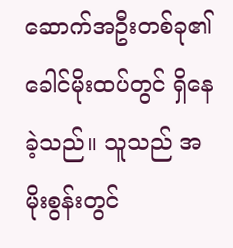ဆောက်အဦးတစ်ခု၏ ခေါင်မိုးထပ်တွင် ရှိနေခဲ့သည်။ သူသည် အမိုးစွန်းတွင်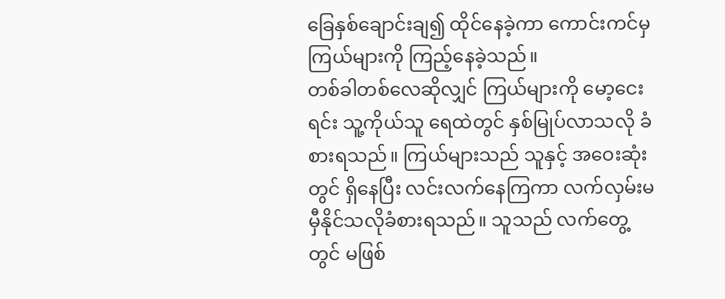ခြေနှစ်ချောင်းချ၍ ထိုင်နေခဲ့ကာ ကောင်းကင်မှ ကြယ်များကို ကြည့်နေခဲ့သည်။
တစ်ခါတစ်လေဆိုလျှင် ကြယ်များကို မော့ငေးရင်း သူ့ကိုယ်သူ ရေထဲတွင် နှစ်မြုပ်လာသလို ခံစားရသည်။ ကြယ်များသည် သူနှင့် အဝေးဆုံးတွင် ရှိနေပြီး လင်းလက်နေကြကာ လက်လှမ်းမမှီနိုင်သလိုခံစားရသည်။ သူသည် လက်တွေ့တွင် မဖြစ်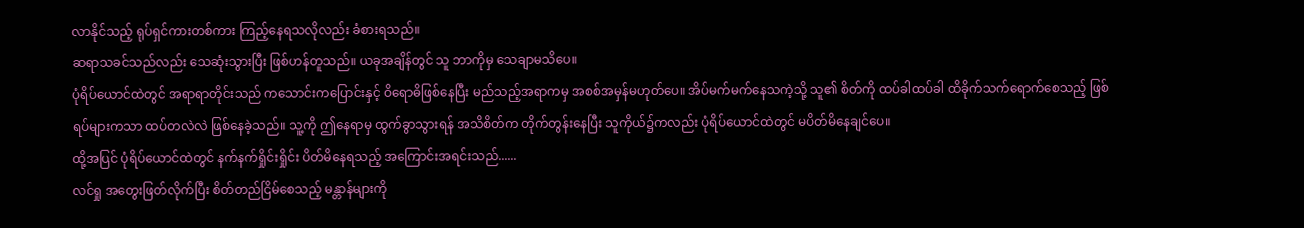လာနိုင်သည့် ရုပ်ရှင်ကားတစ်ကား ကြည့်နေရသလိုလည်း ခံစားရသည်။
ဆရာသခင်သည်လည်း သေဆုံးသွားပြီး ဖြစ်ဟန်တူသည်။ ယခုအချိန်တွင် သူ ဘာကိုမှ သေချာမသိပေ။
ပုံရိပ်ယောင်ထဲတွင် အရာရာတိုင်းသည် ကသောင်းကပြောင်းနှင့် ဝိရောဓိဖြစ်နေပြီး မည်သည့်အရာကမှ အစစ်အမှန်မဟုတ်ပေ။ အိပ်မက်မက်နေသကဲ့သို့ သူ၏ စိတ်ကို ထပ်ခါထပ်ခါ ထိခိုက်သက်ရောက်စေသည့် ဖြစ်ရပ်များကသာ ထပ်တလဲလဲ ဖြစ်နေခဲ့သည်။ သူ့ကို ဤနေရာမှ ထွက်ခွာသွားရန် အသိစိတ်က တိုက်တွန်းနေပြီး သူကိုယ်၌ကလည်း ပုံရိပ်ယောင်ထဲတွင် မပိတ်မိနေချင်ပေ။
ထို့အပြင် ပုံရိပ်ယောင်ထဲတွင် နက်နက်ရှိုင်းရှိုင်း ပိတ်မိနေရသည့် အကြောင်းအရင်းသည်......
လင်ရှု အတွေးဖြတ်လိုက်ပြီး စိတ်တည်ငြိမ်စေသည့် မန္တာန်များကို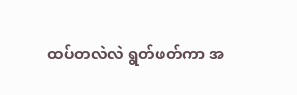ထပ်တလဲလဲ ရွတ်ဖတ်ကာ အ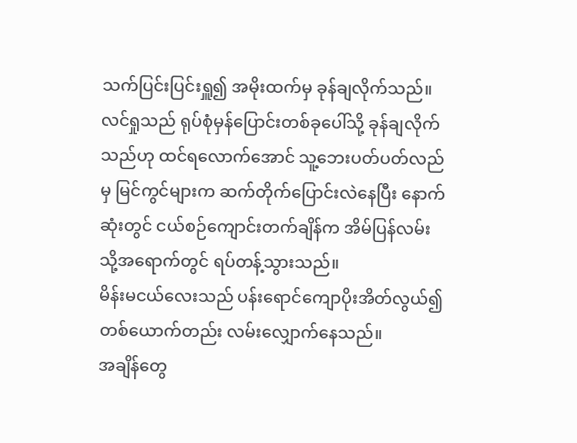သက်ပြင်းပြင်းရှူ၍ အမိုးထက်မှ ခုန်ချလိုက်သည်။
လင်ရှုသည် ရုပ်စုံမှန်ပြောင်းတစ်ခုပေါ်သို့ ခုန်ချလိုက်သည်ဟု ထင်ရလောက်အောင် သူ့ဘေးပတ်ပတ်လည်မှ မြင်ကွင်များက ဆက်တိုက်ပြောင်းလဲနေပြီး နောက်ဆုံးတွင် ငယ်စဉ်ကျောင်းတက်ချိန်က အိမ်ပြန်လမ်းသို့အရောက်တွင် ရပ်တန့်သွားသည်။
မိန်းမငယ်လေးသည် ပန်းရောင်ကျောပိုးအိတ်လွယ်၍ တစ်ယောက်တည်း လမ်းလျှောက်နေသည်။
အချိန်တွေ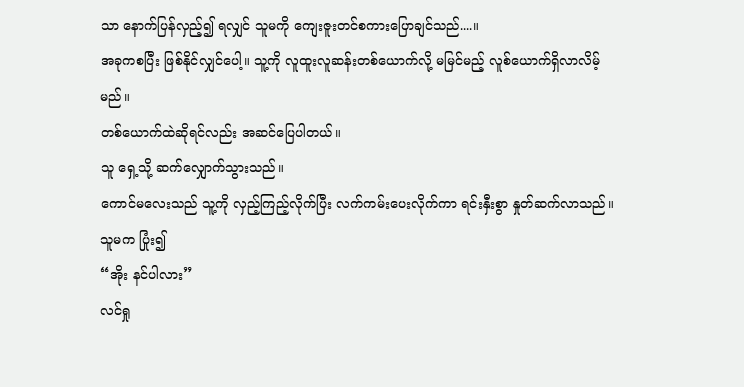သာ နောက်ပြန်လှည့်၍ ရလျှင် သူမကို ကျေးဇူးတင်စကားပြောချင်သည်....။
အခုကစပြီး ဖြစ်နိုင်လျှင်ပေါ့။ သူ့ကို လူထူးလူဆန်းတစ်ယောက်လို့ မမြင်မည့် လူစ်ယောက်ရှိလာလိမ့်မည်။
တစ်ယောက်ထဲဆိုရင်လည်း အဆင်ပြေပါတယ်။
သူ ရှေ့သို့ ဆက်လျှောက်သွားသည်။
ကောင်မလေးသည် သူ့ကို လှည့်ကြည့်လိုက်ပြီး လက်ကမ်းပေးလိုက်ကာ ရင်းနှီးစွာ နှုတ်ဆက်လာသည်။ သူမက ပြုံး၍
“အိုး နင်ပါလား”
လင်ရှု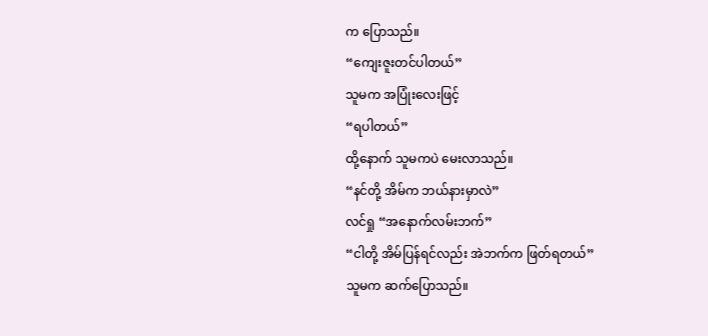က ပြောသည်။
“ကျေးဇူးတင်ပါတယ်”
သူမက အပြုံးလေးဖြင့်
“ရပါတယ်”
ထို့နောက် သူမကပဲ မေးလာသည်။
“နင်တို့ အိမ်က ဘယ်နားမှာလဲ”
လင်ရှု “အနောက်လမ်းဘက်”
“ငါတို့ အိမ်ပြန်ရင်လည်း အဲဘက်က ဖြတ်ရတယ်”
သူမက ဆက်ပြောသည်။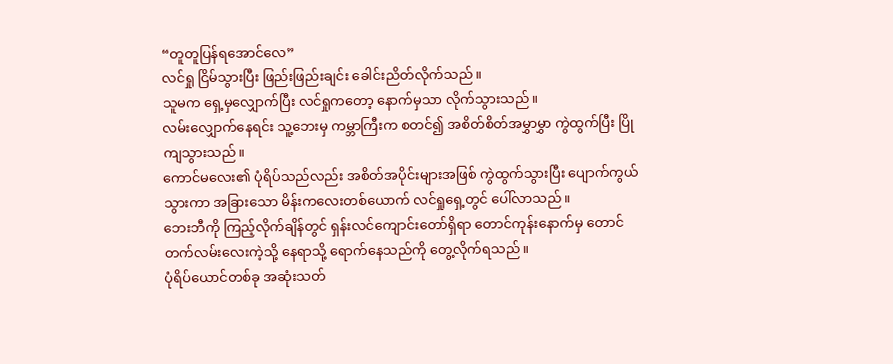“တူတူပြန်ရအောင်လေ”
လင်ရှု ငြိမ်သွားပြီး ဖြည်းဖြည်းချင်း ခေါင်းညိတ်လိုက်သည်။
သူမက ရှေ့မှလျှောက်ပြီး လင်ရှုကတော့ နောက်မှသာ လိုက်သွားသည်။
လမ်းလျှောက်နေရင်း သူ့ဘေးမှ ကမ္ဘာကြီးက စတင်၍ အစိတ်စိတ်အမွှာမွှာ ကွဲထွက်ပြီး ပြိုကျသွားသည်။
ကောင်မလေး၏ ပုံရိပ်သည်လည်း အစိတ်အပိုင်းများအဖြစ် ကွဲထွက်သွားပြီး ပျောက်ကွယ်သွားကာ အခြားသော မိန်းကလေးတစ်ယောက် လင်ရှုရှေ့တွင် ပေါ်လာသည်။
ဘေးဘီကို ကြည့်လိုက်ချိန်တွင် ရှန်းလင်ကျောင်းတော်ရှိရာ တောင်ကုန်းနောက်မှ တောင်တက်လမ်းလေးကဲ့သို့ နေရာသို့ ရောက်နေသည်ကို တွေ့လိုက်ရသည်။
ပုံရိပ်ယောင်တစ်ခု အဆုံးသတ်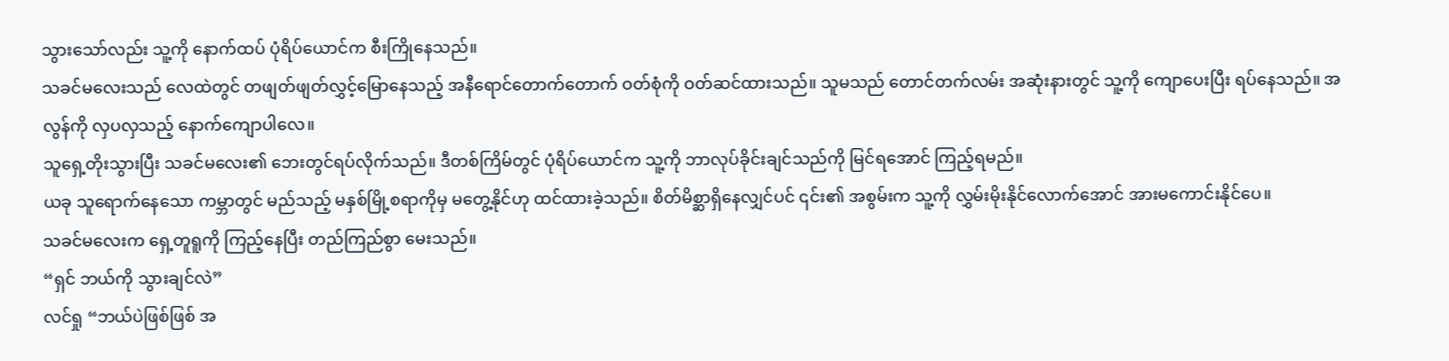သွားသော်လည်း သူ့ကို နောက်ထပ် ပုံရိပ်ယောင်က စီးကြိုနေသည်။
သခင်မလေးသည် လေထဲတွင် တဖျတ်ဖျတ်လွှင့်မြောနေသည့် အနီရောင်တောက်တောက် ဝတ်စုံကို ဝတ်ဆင်ထားသည်။ သူမသည် တောင်တက်လမ်း အဆုံးနားတွင် သူ့ကို ကျောပေးပြီး ရပ်နေသည်။ အလွန်ကို လှပလှသည့် နောက်ကျောပါလေ။
သူရှေ့တိုးသွားပြီး သခင်မလေး၏ ဘေးတွင်ရပ်လိုက်သည်။ ဒီတစ်ကြိမ်တွင် ပုံရိပ်ယောင်က သူ့ကို ဘာလုပ်ခိုင်းချင်သည်ကို မြင်ရအောင် ကြည့်ရမည်။
ယခု သူရောက်နေသော ကမ္ဘာတွင် မည်သည့် မနှစ်မြို့စရာကိုမှ မတွေ့နိုင်ဟု ထင်ထားခဲ့သည်။ စိတ်မိစ္ဆာရှိနေလျှင်ပင် ၎င်း၏ အစွမ်းက သူ့ကို လွှမ်းမိုးနိုင်လောက်အောင် အားမကောင်းနိုင်ပေ။
သခင်မလေးက ရှေ့တူရူကို ကြည့်နေပြီး တည်ကြည်စွာ မေးသည်။
“ရှင် ဘယ်ကို သွားချင်လဲ”
လင်ရှု “ဘယ်ပဲဖြစ်ဖြစ် အ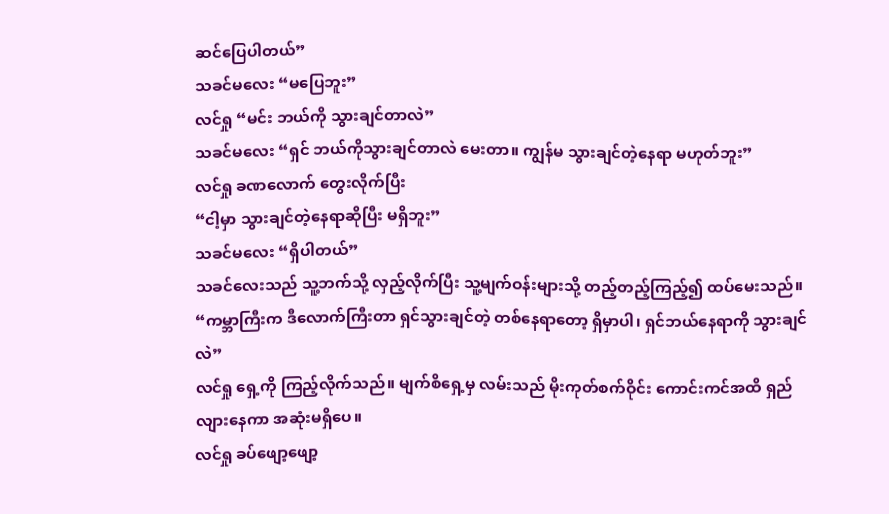ဆင်ပြေပါတယ်”
သခင်မလေး “မပြေဘူး”
လင်ရှု “မင်း ဘယ်ကို သွားချင်တာလဲ”
သခင်မလေး “ရှင် ဘယ်ကိုသွားချင်တာလဲ မေးတာ။ ကျွန်မ သွားချင်တဲ့နေရာ မဟုတ်ဘူး”
လင်ရှု ခဏလောက် တွေးလိုက်ပြီး
“ငါ့မှာ သွားချင်တဲ့နေရာဆိုပြီး မရှိဘူး”
သခင်မလေး “ရှိပါတယ်”
သခင်လေးသည် သူ့ဘက်သို့ လှည့်လိုက်ပြီး သူ့မျက်ဝန်းများသို့ တည့်တည့်ကြည့်၍ ထပ်မေးသည်။
“ကမ္ဘာကြီးက ဒီလောက်ကြီးတာ ရှင်သွားချင်တဲ့ တစ်နေရာတော့ ရှိမှာပါ၊ ရှင်ဘယ်နေရာကို သွားချင်လဲ”
လင်ရှု ရှေ့ကို ကြည့်လိုက်သည်။ မျက်စိရှေ့မှ လမ်းသည် မိုးကုတ်စက်ဝိုင်း ကောင်းကင်အထိ ရှည်လျားနေကာ အဆုံးမရှိပေ။
လင်ရှု ခပ်ဖျော့ဖျော့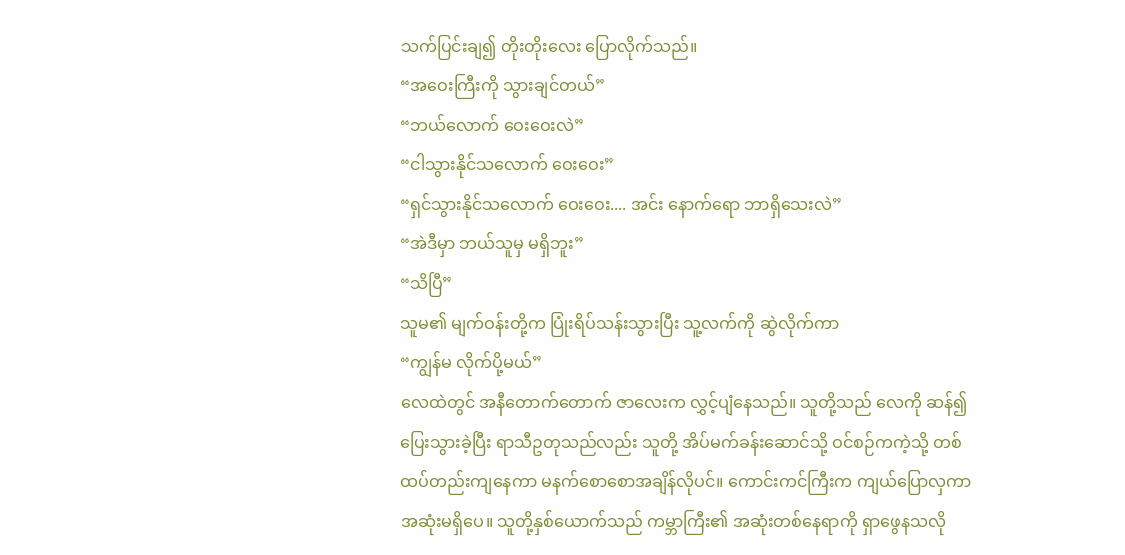သက်ပြင်းချ၍ တိုးတိုးလေး ပြောလိုက်သည်။
“အဝေးကြီးကို သွားချင်တယ်”
“ဘယ်လောက် ဝေးဝေးလဲ”
“ငါသွားနိုင်သလောက် ဝေးဝေး”
“ရှင်သွားနိုင်သလောက် ဝေးဝေး.... အင်း နောက်ရော ဘာရှိသေးလဲ”
“အဲဒီမှာ ဘယ်သူမှ မရှိဘူး”
“သိပြီ”
သူမ၏ မျက်ဝန်းတို့က ပြုံးရိပ်သန်းသွားပြီး သူ့လက်ကို ဆွဲလိုက်ကာ
“ကျွန်မ လိုက်ပို့မယ်”
လေထဲတွင် အနီတောက်တောက် ဇာလေးက လွှင့်ပျံနေသည်။ သူတို့သည် လေကို ဆန်၍ ပြေးသွားခဲ့ပြီး ရာသီဥတုသည်လည်း သူတို့ အိပ်မက်ခန်းဆောင်သို့ ဝင်စဉ်ကကဲ့သို့ တစ်ထပ်တည်းကျနေကာ မနက်စောစောအချိန်လိုပင်။ ကောင်းကင်ကြီးက ကျယ်ပြောလှကာ အဆုံးမရှိပေ။ သူတို့နှစ်ယောက်သည် ကမ္ဘာကြီး၏ အဆုံးတစ်နေရာကို ရှာဖွေနသလို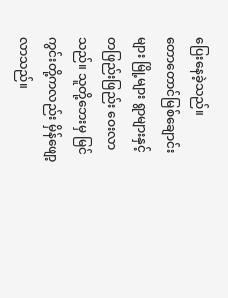ပြေးနေခဲ့သည်။
တောတောင်မြစ်ချောင်းများ မြို့များ ရွာများနှင့် တဖြည်းဖြည်း ဝေးလာသည်။ သူတို့ဘေးမှ မြင်ကွင်းတို့ကလည်း မှိန်ဖျော့လာသည်။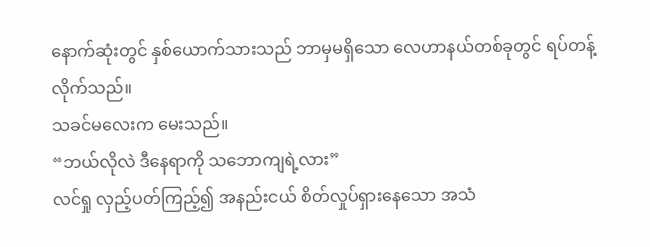နောက်ဆုံးတွင် နှစ်ယောက်သားသည် ဘာမှမရှိသော လေဟာနယ်တစ်ခုတွင် ရပ်တန့်လိုက်သည်။
သခင်မလေးက မေးသည်။
“ဘယ်လိုလဲ ဒီနေရာကို သဘောကျရဲ့လား”
လင်ရှု လှည့်ပတ်ကြည့်၍ အနည်းငယ် စိတ်လှုပ်ရှားနေသော အသံ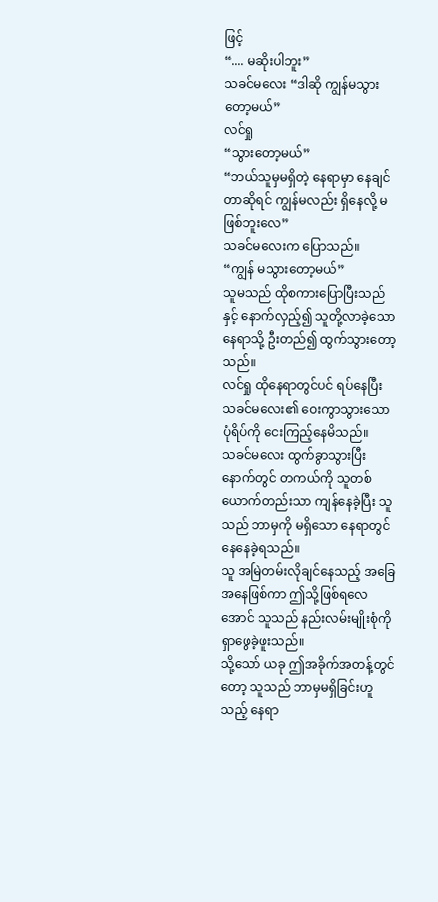ဖြင့်
“.... မဆိုးပါဘူး”
သခင်မလေး “ဒါဆို ကျွန်မသွားတော့မယ်”
လင်ရှု
“သွားတော့မယ်”
“ဘယ်သူမှမရှိတဲ့ နေရာမှာ နေချင်တာဆိုရင် ကျွန်မလည်း ရှိနေလို့ မဖြစ်ဘူးလေ”
သခင်မလေးက ပြောသည်။
“ကျွန် မသွားတော့မယ်”
သူမသည် ထိုစကားပြောပြီးသည်နှင့် နောက်လှည့်၍ သူတို့လာခဲ့သော နေရာသို့ ဦးတည်၍ ထွက်သွားတော့သည်။
လင်ရှု ထိုနေရာတွင်ပင် ရပ်နေပြီး သခင်မလေး၏ ဝေးကွာသွားသော ပုံရိပ်ကို ငေးကြည့်နေမိသည်။
သခင်မလေး ထွက်ခွာသွားပြီးနောက်တွင် တကယ်ကို သူတစ်ယောက်တည်းသာ ကျန်နေခဲ့ပြီး သူသည် ဘာမှကို မရှိသော နေရာတွင် နေနေခဲ့ရသည်။
သူ အမြဲတမ်းလိုချင်နေသည့် အခြေအနေဖြစ်ကာ ဤသို့ဖြစ်ရလေအောင် သူသည် နည်းလမ်းမျိုးစုံကို ရှာဖွေခဲ့ဖူးသည်။
သို့သော် ယခု ဤအခိုက်အတန့်တွင်တော့ သူသည် ဘာမှမရှိခြင်းဟူသည့် နေရာ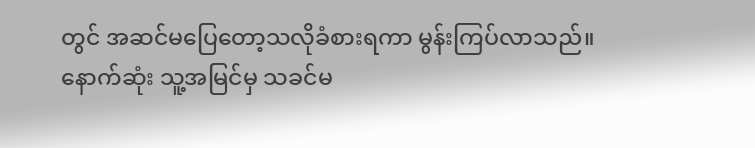တွင် အဆင်မပြေတော့သလိုခံစားရကာ မွန်းကြပ်လာသည်။
နောက်ဆုံး သူ့အမြင်မှ သခင်မ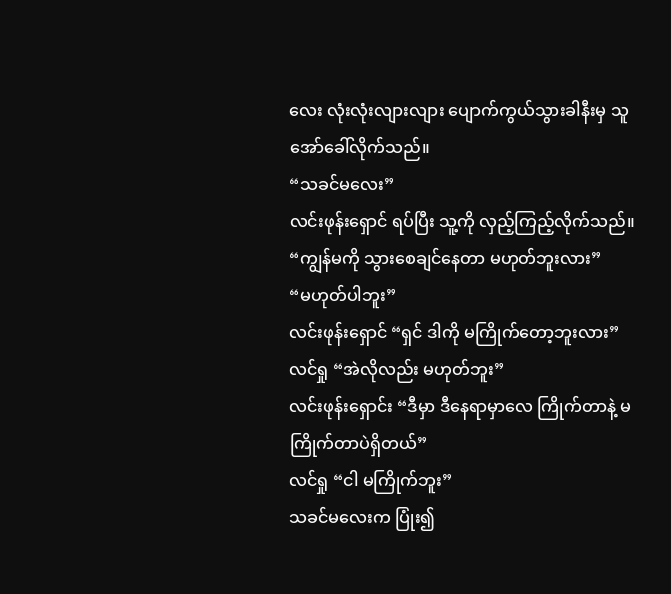လေး လုံးလုံးလျားလျား ပျောက်ကွယ်သွားခါနီးမှ သူ အော်ခေါ်လိုက်သည်။
“သခင်မလေး”
လင်းဖုန်းရှောင် ရပ်ပြီး သူ့ကို လှည့်ကြည့်လိုက်သည်။
“ကျွန်မကို သွားစေချင်နေတာ မဟုတ်ဘူးလား”
“မဟုတ်ပါဘူး”
လင်းဖုန်းရှောင် “ရှင် ဒါကို မကြိုက်တော့ဘူးလား”
လင်ရှု “အဲလိုလည်း မဟုတ်ဘူး”
လင်းဖုန်းရှောင်း “ဒီမှာ ဒီနေရာမှာလေ ကြိုက်တာနဲ့ မကြိုက်တာပဲရှိတယ်”
လင်ရှု “ငါ မကြိုက်ဘူး”
သခင်မလေးက ပြုံး၍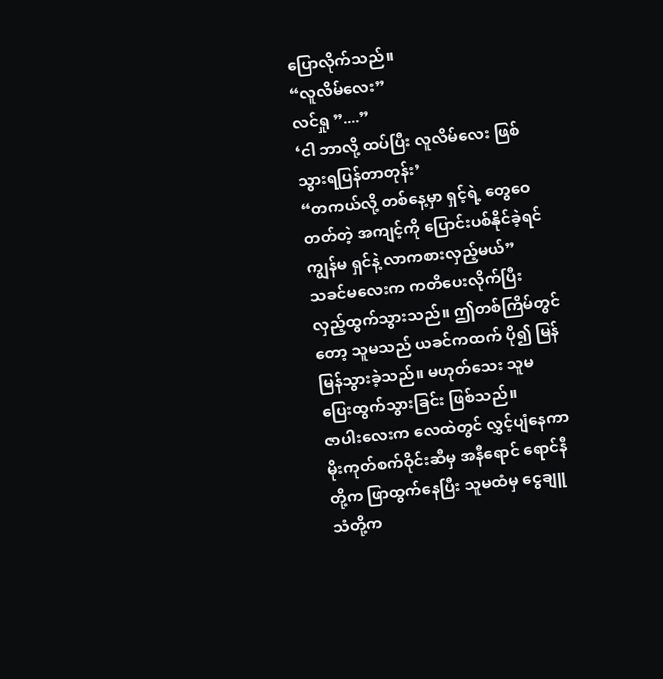ပြောလိုက်သည်။
“လူလိမ်လေး”
လင်ရှု ”....”
‘ငါ ဘာလို့ ထပ်ပြီး လူလိမ်လေး ဖြစ်သွားရပြန်တာတုန်း’
“တကယ်လို့ တစ်နေ့မှာ ရှင့်ရဲ့ တွေဝေတတ်တဲ့ အကျင့်ကို ပြောင်းပစ်နိုင်ခဲ့ရင် ကျွန်မ ရှင်နဲ့ လာကစားလှည့်မယ်”
သခင်မလေးက ကတိပေးလိုက်ပြီး လှည့်ထွက်သွားသည်။ ဤတစ်ကြိမ်တွင်တော့ သူမသည် ယခင်ကထက် ပို၍ မြန်မြန်သွားခဲ့သည်။ မဟုတ်သေး သူမ ပြေးထွက်သွားခြင်း ဖြစ်သည်။
ဇာပါးလေးက လေထဲတွင် လွှင့်ပျံနေကာ မိုးကုတ်စက်ဝိုင်းဆီမှ အနီရောင် ရောင်နီတို့က ဖြာထွက်နေပြီး သူမထံမှ ငွေချူသံတို့က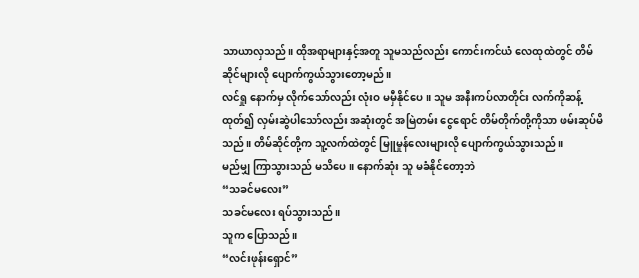သာယာလှသည်။ ထိုအရာများနှင့်အတူ သူမသည်လည်း ကောင်းကင်ယံ လေထုထဲတွင် တိမ်ဆိုင်များလို ပျောက်ကွယ်သွားတော့မည်။
လင်ရှု နောက်မှ လိုက်သော်လည်း လုံးဝ မမှီနိုင်ပေ။ သူမ အနီးကပ်လာတိုင်း လက်ကိုဆန့်ထုတ်၍ လှမ်းဆွဲပါသော်လည်း အဆုံးတွင် အမြဲတမ်း ငွေရောင် တိမ်တိုက်တို့ကိုသာ ဖမ်းဆုပ်မိသည်။ တိမ်ဆိုင်တို့က သူ့လက်ထဲတွင် မြူမှုန်လေးများလို ပျောက်ကွယ်သွားသည်။
မည်မျှ ကြာသွားသည် မသိပေ။ နောက်ဆုံး သူ မခံနိုင်တော့ဘဲ
“သခင်မလေး”
သခင်မလေး ရပ်သွားသည်။
သူက ပြောသည်။
“လင်းဖုန်းရှောင်”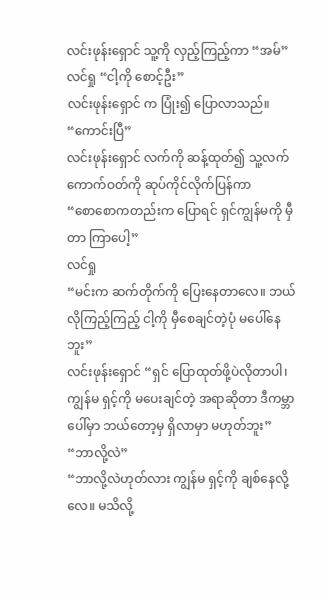လင်းဖုန်းရှောင် သူ့ကို လှည့်ကြည့်ကာ “အမ်”
လင်ရှု “ငါ့ကို စောင့်ဦး”
လင်းဖုန်းရှောင် က ပြုံး၍ ပြောလာသည်။
“ကောင်းပြီ”
လင်းဖုန်းရှောင် လက်ကို ဆန့်ထုတ်၍ သူ့လက်ကောက်ဝတ်ကို ဆုပ်ကိုင်လိုက်ပြန်ကာ
“စောစောကတည်းက ပြောရင် ရှင်ကျွန်မကို မှီတာ ကြာပေါ့”
လင်ရှု
“မင်းက ဆက်တိုက်ကို ပြေးနေတာလေ။ ဘယ်လိုကြည့်ကြည့် ငါ့ကို မှီစေချင်တဲ့ပုံ မပေါ်နေဘူး”
လင်းဖုန်းရှောင် “ရှင် ပြောထုတ်ဖို့ပဲလိုတာပါ၊ ကျွန်မ ရှင့်ကို မပေးချင်တဲ့ အရာဆိုတာ ဒီကမ္ဘာပေါ်မှာ ဘယ်တော့မှ ရှိလာမှာ မဟုတ်ဘူး”
“ဘာလို့လဲ”
“ဘာလို့လဲဟုတ်လား ကျွန်မ ရှင့်ကို ချစ်နေလို့လေ။ မသိလို့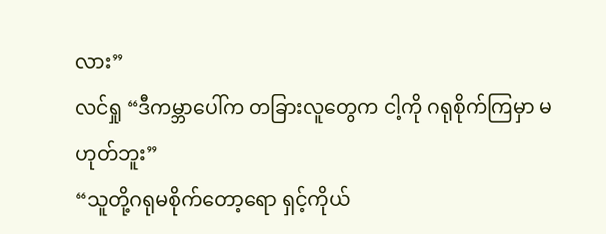လား”
လင်ရှု “ဒီကမ္ဘာပေါ်က တခြားလူတွေက ငါ့ကို ဂရုစိုက်ကြမှာ မဟုတ်ဘူး”
“သူတို့ဂရုမစိုက်တော့ရော ရှင့်ကိုယ်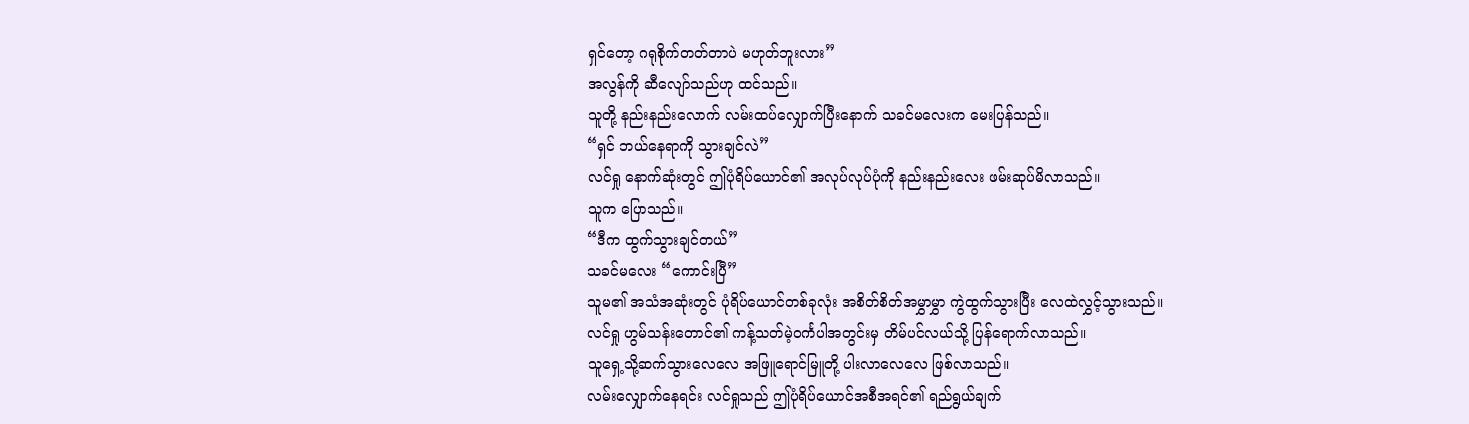ရှင်တော့ ဂရုစိုက်တတ်တာပဲ မဟုတ်ဘူးလား”
အလွန်ကို ဆီလျော်သည်ဟု ထင်သည်။
သူတို့ နည်းနည်းလောက် လမ်းထပ်လျှောက်ပြီးနောက် သခင်မလေးက မေးပြန်သည်။
“ရှင် ဘယ်နေရာကို သွားချင်လဲ”
လင်ရှု နောက်ဆုံးတွင် ဤပုံရိပ်ယောင်၏ အလုပ်လုပ်ပုံကို နည်းနည်းလေး ဖမ်းဆုပ်မိလာသည်။
သူက ပြောသည်။
“ဒီက ထွက်သွားချင်တယ်”
သခင်မလေး “ကောင်းပြီ”
သူမ၏ အသံအဆုံးတွင် ပုံရိပ်ယောင်တစ်ခုလုံး အစိတ်စိတ်အမွှာမွှာ ကွဲထွက်သွားပြီး လေထဲလွှင့်သွားသည်။
လင်ရှု ဟွမ်သန်းတောင်၏ ကန့်သတ်မဲ့ဝင်္ကပါအတွင်းမှ တိမ်ပင်လယ်သို့ ပြန်ရောက်လာသည်။
သူရှေ့သို့ဆက်သွားလေလေ အဖြူရောင်မြူတို့ ပါးလာလေလေ ဖြစ်လာသည်။
လမ်းလျှောက်နေရင်း လင်ရှုသည် ဤပုံရိပ်ယောင်အစီအရင်၏ ရည်ရွယ်ချက်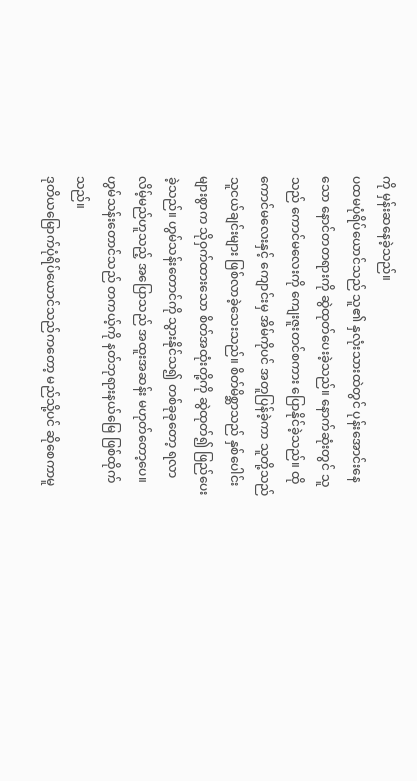ကို မှန်းဆနေခဲ့သည်။
ပထမပုံရိပ်ယောင်သည် သူ၏ နှလုံးသားထဲတွင် ပုန်းအောင်းနေသော နောင်တတရားကို ဆွဲထုတ်ပေးခဲ့သည်။ နောက်ဆုံးတွင် သူသည် ကောင်မလေးကို ကျေးဇူးတင်စကား ပြောနိုင်ခဲ့သည်။ ထိုကောင်မလေးနှင့် ကျောင်းမှ အိမ်ကိုပင် အတူပြန်ခဲ့ကာ သူတို့သည် သူငယ်ချင်းများ ဖြစ်လာခဲ့သေးသည်။ စိတ်မိစ္ဆာသည် နှစ်ပေါင်းများစွာက သိုဝှက်ထားသော စိတ်အထုံးတို့ကို ဆွဲထုတ်၍ ဖြည်ပေးခဲ့သည်။ ဟွမ်သန်းတောင်ကို သွားနိုင်သ၍ တစ်ခုခုတော့ ရလာလိမ့်မည်ဟူသည့် အပြောသည် အထူးအဆန်း မဟုတ်တော့ပေ။ ဟွမ်သန်းတောင်သည် တကယ့်ကို နတ်ဘုရားနယ်မြေ ဖြစ်ထိုက်သည်။
ဒုတိယမြောက်ပုံရိပ်ယောင်သည်ကတော့ မည်သို့ပင် ဆိုစေကာမူ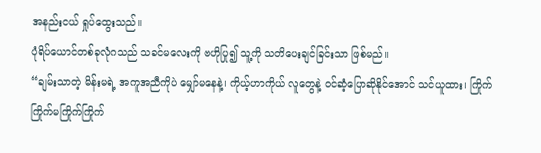အနည်းငယ် ရှုပ်ထွေးသည်။
ပုံရိပ်ယောင်တစ်ခုလုံဂသည် သခင်မလေးကို ဗဟိုပြု၍ သူ့ကို သတိပေးချင်ခြင်းသာ ဖြစ်မည်။
“ချမ်းသာတဲ့ မိန်းမရဲ့ အကူအညီကိုပဲ မျှော်မနေနဲ့၊ ကိုယ့်ဟာကိုယ် လူတွေနဲ့ ဝင်ဆံ့ပြောဆိုနိုင်အောင် သင်ယူထား၊ ကြိုက်ကြိုက်မကြိုက်ကြိုက်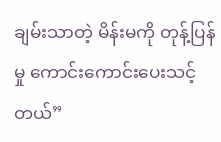ချမ်းသာတဲ့ မိန်းမကို တုန့်ပြန်မှု ကောင်းကောင်းပေးသင့်တယ်”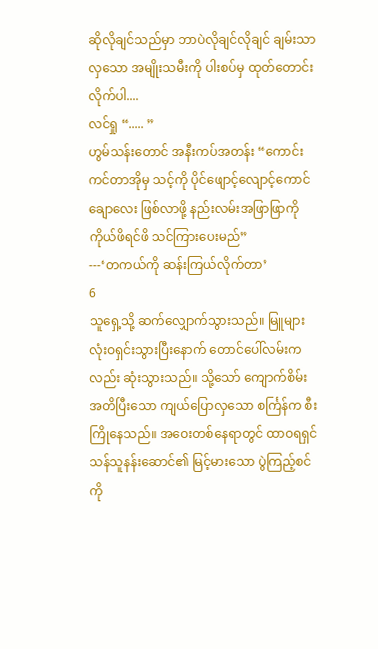ဆိုလိုချင်သည်မှာ ဘာပဲလိုချင်လိုချင် ချမ်းသာလှသော အမျိုးသမီးကို ပါးစပ်မှ ထုတ်တောင်းလိုက်ပါ....
လင်ရှု “..... ”
ဟွမ်သန်းတောင် အနီးကပ်အတန်း “ကောင်းကင်တာအိုမှ သင့်ကို ပိုင်ဖျောင့်လျောင့်ကောင်ချောလေး ဖြစ်လာဖို့ နည်းလမ်းအဖြာဖြာကို ကိုယ်ဖိရင်ဖိ သင်ကြားပေးမည်”
---‘တကယ်ကို ဆန်းကြယ်လိုက်တာ’
6
သူရှေ့သို့ ဆက်လျှောက်သွားသည်။ မြူများ လုံးဝရှင်းသွားပြီးနောက် တောင်ပေါ်လမ်းကလည်း ဆုံးသွားသည်။ သို့သော် ကျောက်စိမ်းအတိပြီးသော ကျယ်ပြောလှသော စင်္ကြန်က စီးကြိုနေသည်။ အဝေးတစ်နေရာတွင် ထာဝရရှင်သန်သူနန်းဆောင်၏ မြင့်မားသော ပွဲကြည့်စင်ကို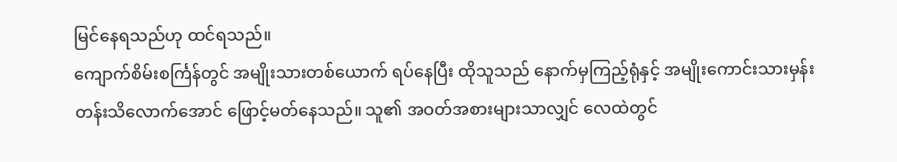မြင်နေရသည်ဟု ထင်ရသည်။
ကျောက်စိမ်းစင်္ကြန်တွင် အမျိုးသားတစ်ယောက် ရပ်နေပြီး ထိုသူသည် နောက်မှကြည့်ရုံနှင့် အမျိုးကောင်းသားမှန်း တန်းသိလောက်အောင် ဖြောင့်မတ်နေသည်။ သူ၏ အဝတ်အစားများသာလျှင် လေထဲတွင်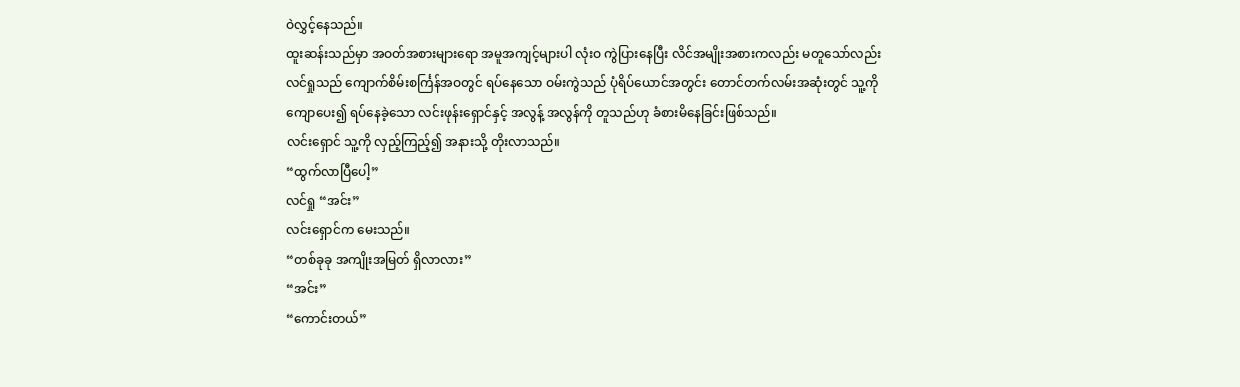ဝဲလွှင့်နေသည်။
ထူးဆန်းသည်မှာ အဝတ်အစားများရော အမူအကျင့်များပါ လုံးဝ ကွဲပြားနေပြီး လိင်အမျိုးအစားကလည်း မတူသော်လည်း လင်ရှုသည် ကျောက်စိမ်းစင်္ကြန်အဝတွင် ရပ်နေသော ဝမ်းကွဲသည် ပုံရိပ်ယောင်အတွင်း တောင်တက်လမ်းအဆုံးတွင် သူ့ကို ကျောပေး၍ ရပ်နေခဲ့သော လင်းဖုန်းရှောင်နှင့် အလွန့် အလွန်ကို တူသည်ဟု ခံစားမိနေခြင်းဖြစ်သည်။
လင်းရှောင် သူ့ကို လှည့်ကြည့်၍ အနားသို့ တိုးလာသည်။
“ထွက်လာပြီပေါ့”
လင်ရှု “အင်း”
လင်းရှောင်က မေးသည်။
“တစ်ခုခု အကျိုးအမြတ် ရှိလာလား”
“အင်း”
“ကောင်းတယ်”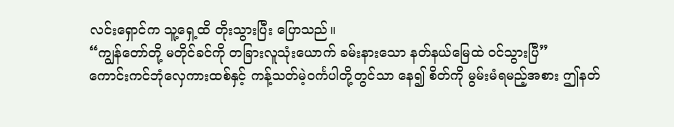လင်းရှောင်က သူ့ရှေ့ထိ တိုးသွားပြီး ပြောသည်။
“ကျွန်တော်တို့ မတိုင်ခင်ကို တခြားလူသုံးယောက် ခမ်းနားသော နတ်နယ်မြေထဲ ဝင်သွားပြီ”
ကောင်းကင်ဘုံလှေကားထစ်နှင့် ကန့်သတ်မဲ့ဝင်္ကပါတို့တွင်သာ နေ၍ စိတ်ကို မွမ်းမံရမည့်အစား ဤနတ်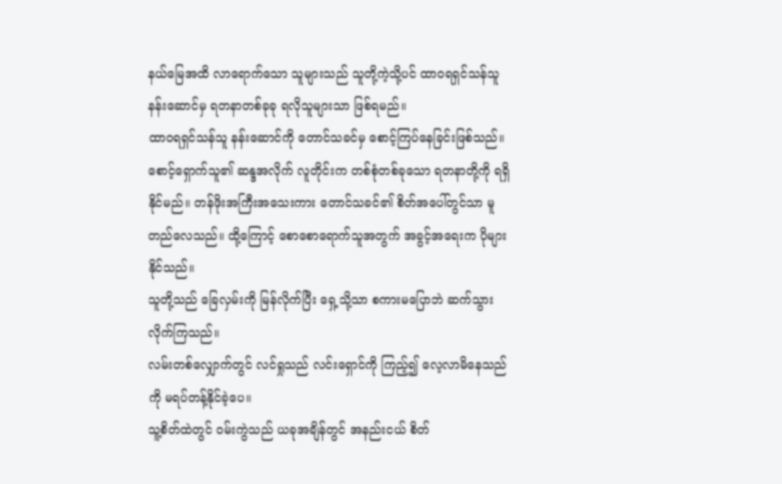နယ်မြေအထိ လာရောက်သော သူများသည် သူတို့ကဲ့သို့ပင် ထာဝရရှင်သန်သူ နန်းဆောင်မှ ရတနာတစ်ခုခု ရလိုသူများသာ ဖြစ်ရမည်။
ထာဝရရှင်သန်သူ နန်းဆောင်ကို တောင်သခင်မှ စောင့်ကြပ်နေခြင်းဖြစ်သည်။ စောင့်ရှောက်သူ၏ ဆန္ဒအလိုက် လူတိုင်းက တစ်စုံတစ်ခုသော ရတနာတို့ကို ရရှိနိုင်မည်။ တန်ဖိုးအကြီးအသေးကား တောင်သခင်၏ စိတ်အပေါ်တွင်သာ မူတည်လေသည်။ ထို့ကြောင့် စောစောရောက်သူအတွက် အခွင့်အရေးက ပိုများနိုင်သည်။
သူတို့သည် ခြေလှမ်းကို မြန်လိုက်ပြီး ရှေ့သို့သာ စကားမပြောဘဲ ဆက်သွားလိုက်ကြသည်။
လမ်းတစ်လျှောက်တွင် လင်ရှုသည် လင်းရှောင်ကို ကြည့်၍ လေ့လာမိနေသည်ကို မရပ်တန့်နိုင်ခဲ့ပေ။
သူ့စိတ်ထဲတွင် ဝမ်းကွဲသည် ယခုအချိန်တွင် အနည်းငယ် စိတ်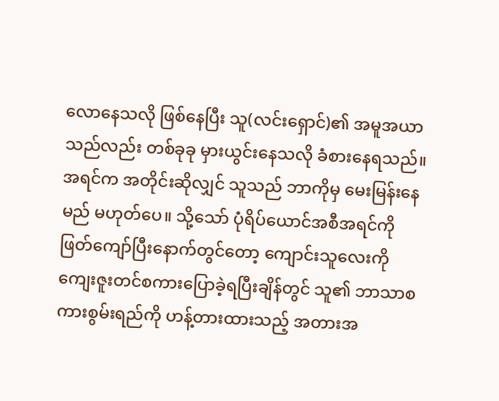လောနေသလို ဖြစ်နေပြီး သူ(လင်းရှောင်)၏ အမူအယာသည်လည်း တစ်ခုခု မှားယွင်းနေသလို ခံစားနေရသည်။
အရင်က အတိုင်းဆိုလျှင် သူသည် ဘာကိုမှ မေးမြန်းနေမည် မဟုတ်ပေ။ သို့သော် ပုံရိပ်ယောင်အစီအရင်ကို ဖြတ်ကျော်ပြီးနောက်တွင်တော့ ကျောင်းသူလေးကို ကျေးဇူးတင်စကားပြောခဲ့ရပြီးချိန်တွင် သူ၏ ဘာသာစကားစွမ်းရည်ကို ဟန့်တားထားသည့် အတားအ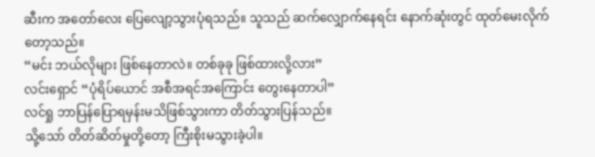ဆီးက အတော်လေး ပြေလျော့သွားပုံရသည်။ သူသည် ဆက်လျှောက်နေရင်း နောက်ဆုံးတွင် ထုတ်မေးလိုက်တော့သည်။
“မင်း ဘယ်လိုများ ဖြစ်နေတာလဲ။ တစ်ခုခု ဖြစ်ထားလို့လား”
လင်းရှောင် “ပုံရိပ်ယောင် အစီအရင်အကြောင်း တွေးနေတာပါ”
လင်ရှု ဘာပြန်ပြောရမှန်းမသိဖြစ်သွားကာ တိတ်သွားပြန်သည်။
သို့သော် တိတ်ဆိတ်မှုတို့တော့ ကြီးစိုးမသွားခဲ့ပါ။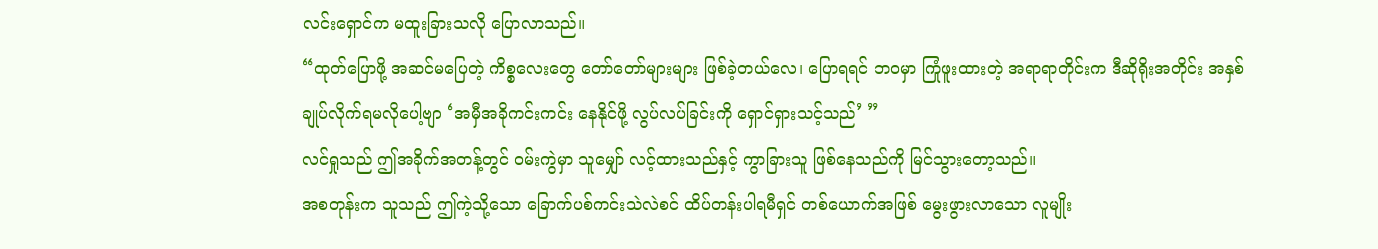လင်းရှောင်က မထူးခြားသလို ပြောလာသည်။
“ထုတ်ပြောဖို့ အဆင်မပြေတဲ့ ကိစ္စလေးတွေ တော်တော်များများ ဖြစ်ခဲ့တယ်လေ၊ ပြောရရင် ဘဝမှာ ကြုံဖူးထားတဲ့ အရာရာတိုင်းက ဒီဆိုရိုးအတိုင်း အနှစ်ချုပ်လိုက်ရမလိုပေါ့ဗျာ ‘အမှီအခိုကင်းကင်း နေနိုင်ဖို့ လွပ်လပ်ခြင်းကို ရှောင်ရှားသင့်သည်’ ”
လင်ရှုသည် ဤအခိုက်အတန့်တွင် ဝမ်းကွဲမှာ သူမျှော် လင့်ထားသည်နှင့် ကွာခြားသူ ဖြစ်နေသည်ကို မြင်သွားတော့သည်။
အစတုန်းက သူသည် ဤကဲ့သို့သော ခြောက်ပစ်ကင်းသဲလဲစင် ထိပ်တန်းပါရမီရှင် တစ်ယောက်အဖြစ် မွေးဖွားလာသော လူမျိုး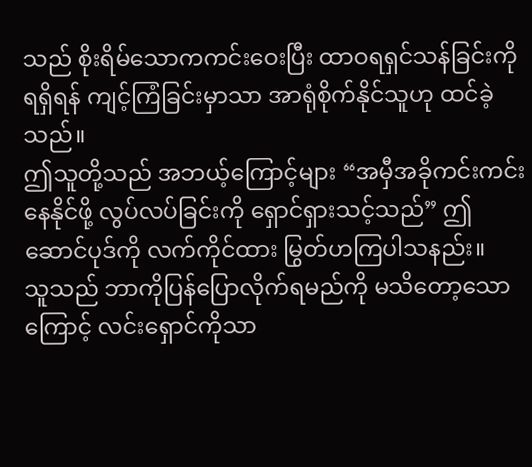သည် စိုးရိမ်သောကကင်းဝေးပြီး ထာဝရရှင်သန်ခြင်းကို ရရှိရန် ကျင့်ကြံခြင်းမှာသာ အာရုံစိုက်နိုင်သူဟု ထင်ခဲ့သည်။
ဤသူတို့သည် အဘယ့်ကြောင့်များ “အမှီအခိုကင်းကင်း နေနိုင်ဖို့ လွပ်လပ်ခြင်းကို ရှောင်ရှားသင့်သည်” ဤဆောင်ပုဒ်ကို လက်ကိုင်ထား မြွတ်ဟကြပါသနည်း။
သူသည် ဘာကိုပြန်ပြောလိုက်ရမည်ကို မသိတော့သောကြောင့် လင်းရှောင်ကိုသာ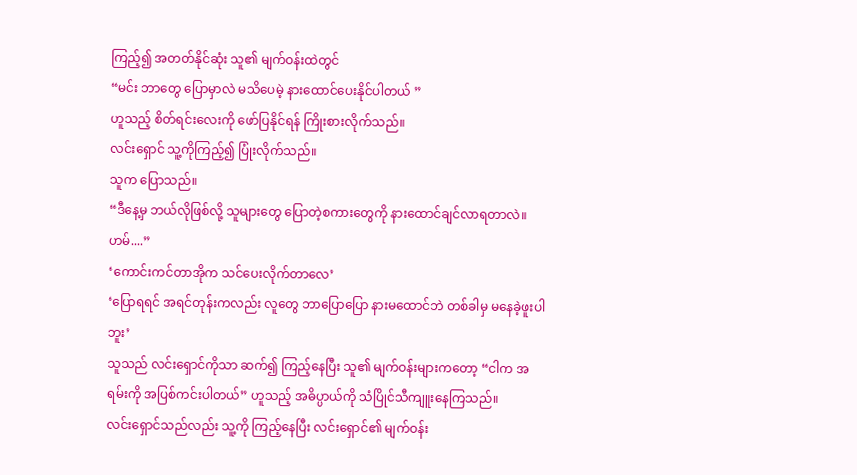ကြည့်၍ အတတ်နိုင်ဆုံး သူ၏ မျက်ဝန်းထဲတွင်
“မင်း ဘာတွေ ပြောမှာလဲ မသိပေမဲ့ နားထောင်ပေးနိုင်ပါတယ် ”
ဟူသည့် စိတ်ရင်းလေးကို ဖော်ပြနိုင်ရန် ကြိုးစားလိုက်သည်။
လင်းရှောင် သူ့ကိုကြည့်၍ ပြုံးလိုက်သည်။
သူက ပြောသည်။
“ဒီနေ့မှ ဘယ်လိုဖြစ်လို့ သူများတွေ ပြောတဲ့စကားတွေကို နားထောင်ချင်လာရတာလဲ။ ဟမ်....”
‘ကောင်းကင်တာအိုက သင်ပေးလိုက်တာလေ’
‘ပြောရရင် အရင်တုန်းကလည်း လူတွေ ဘာပြောပြော နားမထောင်ဘဲ တစ်ခါမှ မနေခဲ့ဖူးပါဘူး’
သူသည် လင်းရှောင်ကိုသာ ဆက်၍ ကြည့်နေပြီး သူ၏ မျက်ဝန်းများကတော့ “ငါက အရမ်းကို အပြစ်ကင်းပါတယ်” ဟူသည့် အဓိပ္ပာယ်ကို သံပြိုင်သီကျူးနေကြသည်။
လင်းရှောင်သည်လည်း သူ့ကို ကြည့်နေပြီး လင်းရှောင်၏ မျက်ဝန်း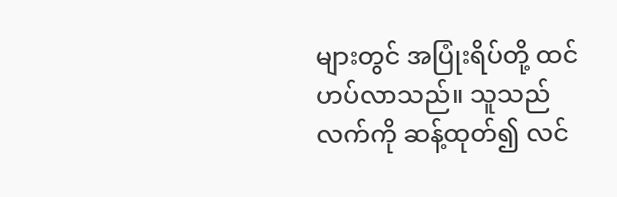များတွင် အပြုံးရိပ်တို့ ထင်ဟပ်လာသည်။ သူသည် လက်ကို ဆန့်ထုတ်၍ လင်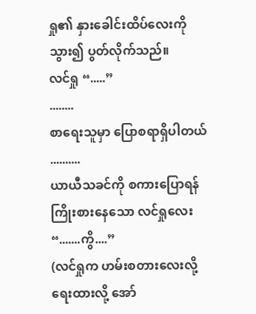ရှု၏ နှားခေါင်းထိပ်လေးကို သွား၍ ပွတ်လိုက်သည်။
လင်ရှု “.....”
........
စာရေးသူမှာ ပြောစရာရှိပါတယ်
..........
ယာယီသခင်ကို စကားပြောရန် ကြိုးစားနေသော လင်ရှုလေး “.......ကွိ....”
(လင်ရှုက ဟမ်းစတားလေးလို့ ရေးထားလို့ အော်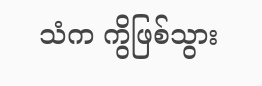သံက ကွိဖြစ်သွား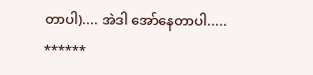တာပါ).... အဲဒါ အော်နေတာပါ.....
******